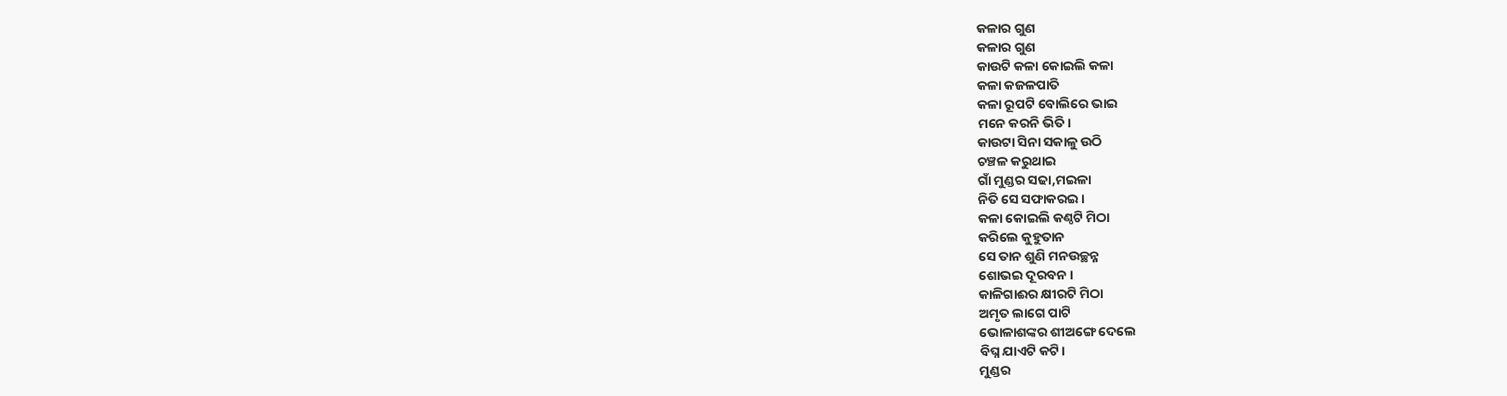କଳାର ଗୁଣ
କଳାର ଗୁଣ
କାଉଟି କଳା କୋଇଲି କଳା
କଳା କଜଳପାତି
କଳା ରୂପଟି ବୋଲିରେ ଭାଇ
ମନେ କରନି ଭିତି।
କାଉଟା ସିନା ସକାଳୁ ଉଠି
ଚଞ୍ଚଳ କରୁଥାଇ
ଗାଁ ମୁଣ୍ଡର ସଢା,ମଇଳା
ନିତି ସେ ସଫାକରଇ।
କଳା କୋଇଲି କଣ୍ଠଟି ମିଠା
କରିଲେ କୁହୁତାନ
ସେ ତାନ ଶୁଣି ମନଉଚ୍ଛନ୍ନ
ଶୋଭଇ ଦୂରବନ।
କାଳିଗାଈର କ୍ଷୀରଟି ମିଠା
ଅମୃତ ଲାଗେ ପାଟି
ଭୋଳାଶଙ୍କର ଶୀଅଙ୍ଗେ ଦେଲେ
ବିଘ୍ନ ଯାଏଟି କଟି।
ମୁଣ୍ଡର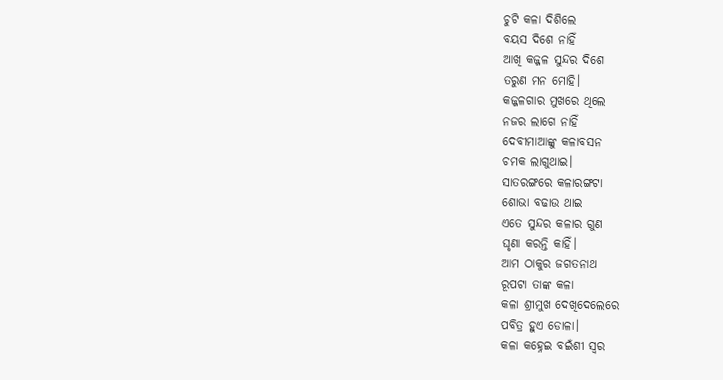ଚୁଟି କଳା ଦିଶିଲେ
ବୟସ ଦିଶେ ନାହିଁ
ଆଖି କଜ୍ଜଳ ସୁନ୍ଦର ଦିଶେ
ତରୁଣ ମନ ମୋହି।
କଜ୍ଜଳଗାର ମୁଖରେ ଥିଲେ
ନଜର ଲାଗେ ନାହିଁ
ଦେବୀମାଆଙ୍କୁ କଳାବସନ
ଚମକ ଲାଗୁଥାଇ।
ସାତରଙ୍ଗରେ କଳାରଙ୍ଗଟା
ଶୋଭା ବଢାଉ ଥାଇ
ଏତେ ସୁନ୍ଦର କଳାର ଗୁଣ
ଘୃଣା କରନ୍ତି କାହିଁ।
ଆମ ଠାକୁର ଜଗତନାଥ
ରୂପଟା ତାଙ୍କ କଳା
କଳା ଶ୍ରୀମୁଖ ଦେଖିଦେଲେରେ
ପବିତ୍ର ହୁଏ ଡୋଳା।
କଳା କହ୍ନେଇ ବଇଁଶୀ ସ୍ୱର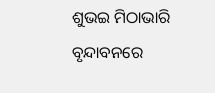ଶୁଭଇ ମିଠାଭାରି
ବୃନ୍ଦାବନରେ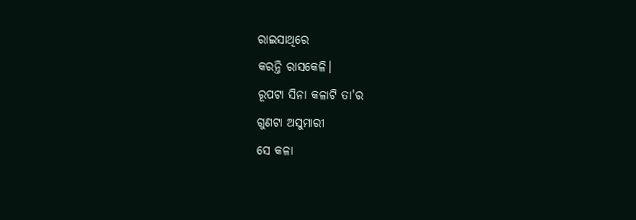ରାଇସାଥିରେ
କରନ୍ତି ରାସକେଳି।
ରୂପଟା ସିନା କଳାଟି ତା'ର
ଗୁଣଟା ଅସୁମାରୀ
ସେ କଳା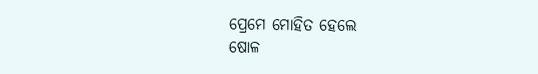ପ୍ରେମେ ମୋହିତ ହେଲେ
ଷୋଳ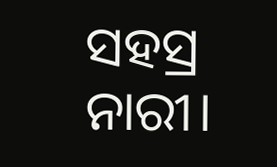ସହସ୍ର ନାରୀ।